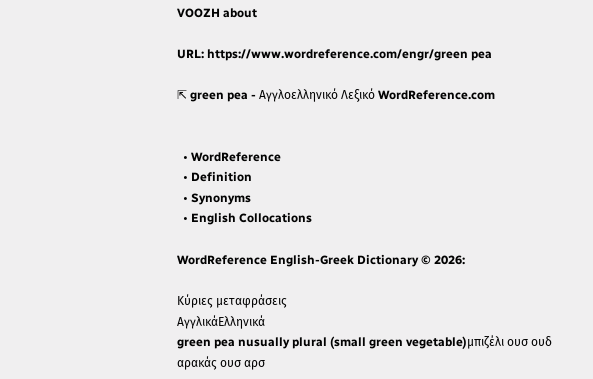VOOZH about

URL: https://www.wordreference.com/engr/green pea

⇱ green pea - Αγγλοελληνικό Λεξικό WordReference.com


  • WordReference
  • Definition
  • Synonyms
  • English Collocations

WordReference English-Greek Dictionary © 2026:

Κύριες μεταφράσεις
ΑγγλικάΕλληνικά
green pea nusually plural (small green vegetable)μπιζέλι ουσ ουδ
αρακάς ουσ αρσ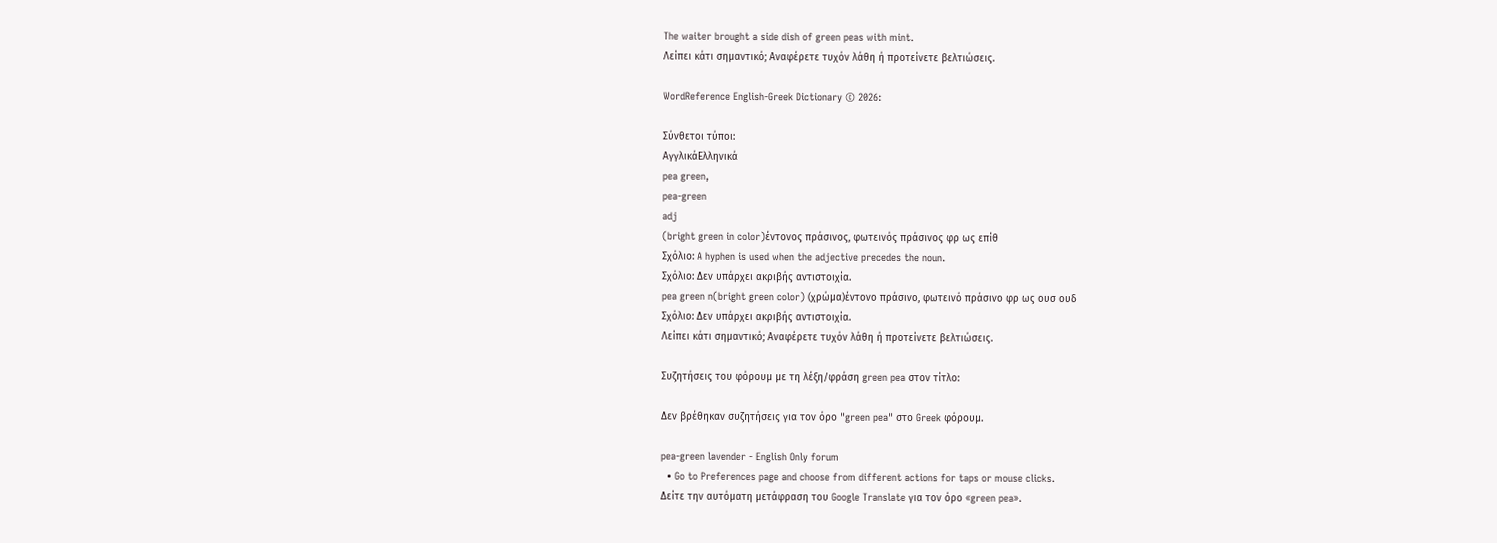The waiter brought a side dish of green peas with mint.
Λείπει κάτι σημαντικό; Αναφέρετε τυχόν λάθη ή προτείνετε βελτιώσεις.

WordReference English-Greek Dictionary © 2026:

Σύνθετοι τύποι:
ΑγγλικάΕλληνικά
pea green,
pea-green
adj
(bright green in color)έντονος πράσινος, φωτεινός πράσινος φρ ως επίθ
Σχόλιο: A hyphen is used when the adjective precedes the noun.
Σχόλιο: Δεν υπάρχει ακριβής αντιστοιχία.
pea green n(bright green color) (χρώμα)έντονο πράσινο, φωτεινό πράσινο φρ ως ουσ ουδ
Σχόλιο: Δεν υπάρχει ακριβής αντιστοιχία.
Λείπει κάτι σημαντικό; Αναφέρετε τυχόν λάθη ή προτείνετε βελτιώσεις.

Συζητήσεις του φόρουμ με τη λέξη/φράση green pea στον τίτλο:

Δεν βρέθηκαν συζητήσεις για τον όρο "green pea" στο Greek φόρουμ.

pea-green lavender - English Only forum
  • Go to Preferences page and choose from different actions for taps or mouse clicks.
Δείτε την αυτόματη μετάφραση του Google Translate για τον όρο «green pea».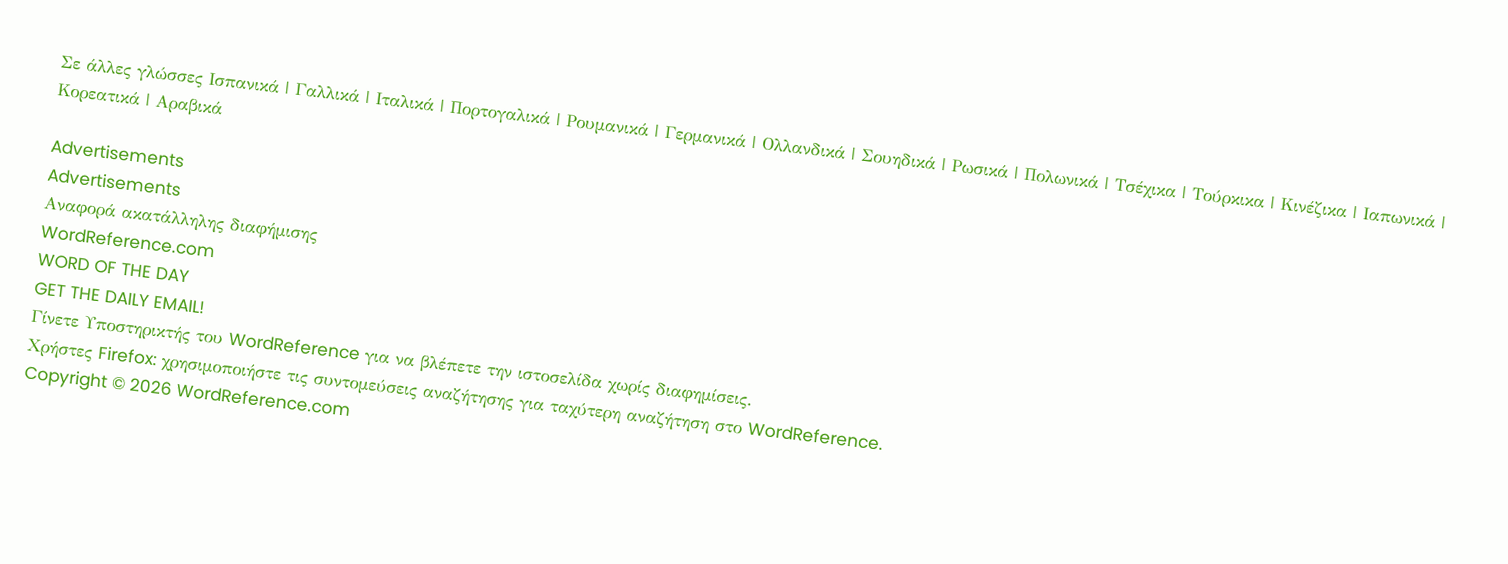Σε άλλες γλώσσες Ισπανικά | Γαλλικά | Ιταλικά | Πορτογαλικά | Ρουμανικά | Γερμανικά | Ολλανδικά | Σουηδικά | Ρωσικά | Πολωνικά | Τσέχικα | Τούρκικα | Κινέζικα | Ιαπωνικά | Κορεατικά | Αραβικά

Advertisements
Advertisements
Αναφορά ακατάλληλης διαφήμισης
WordReference.com
WORD OF THE DAY
GET THE DAILY EMAIL!
Γίνετε Υποστηρικτής του WordReference για να βλέπετε την ιστοσελίδα χωρίς διαφημίσεις.
Χρήστες Firefox: χρησιμοποιήστε τις συντομεύσεις αναζήτησης για ταχύτερη αναζήτηση στο WordReference.
Copyright © 2026 WordReference.com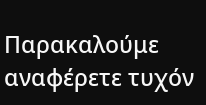Παρακαλούμε αναφέρετε τυχόν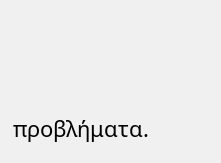προβλήματα.